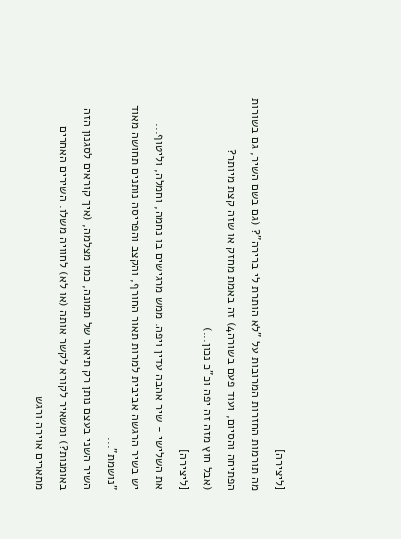[ליצירה]
מה תורמות החזרות המרובות על "לא הותרת לי ברירה"? (גם בשם השיר, גם בשורות הפתיחה והסיום, ועוד פעם בשורה4) זה באמת מחזק או שזה קצת מיותר?
(אבל חוץ מזה זה יפה וכ"כ נכון...)
[ליצירה]
את השלישי - שיר אהבה עדין ויפה. ממש מרגישים בו נחמה, וחמלה, וליטוף...
יש בשיר הרגשה אביבית למרות תאור החורף, והקצב והפריסה נותנים תחושה מאוד "נושמת"...
השיר השני בעצם נותן רק תיאור של תמונה, כמו מצלמה, (איך קוראים לסגנון הזה באומנות?) ומשאיר לקורא לקשר אותה (או לא) לחוויה משלו. השירים האחרים מתארים אוירה ורגש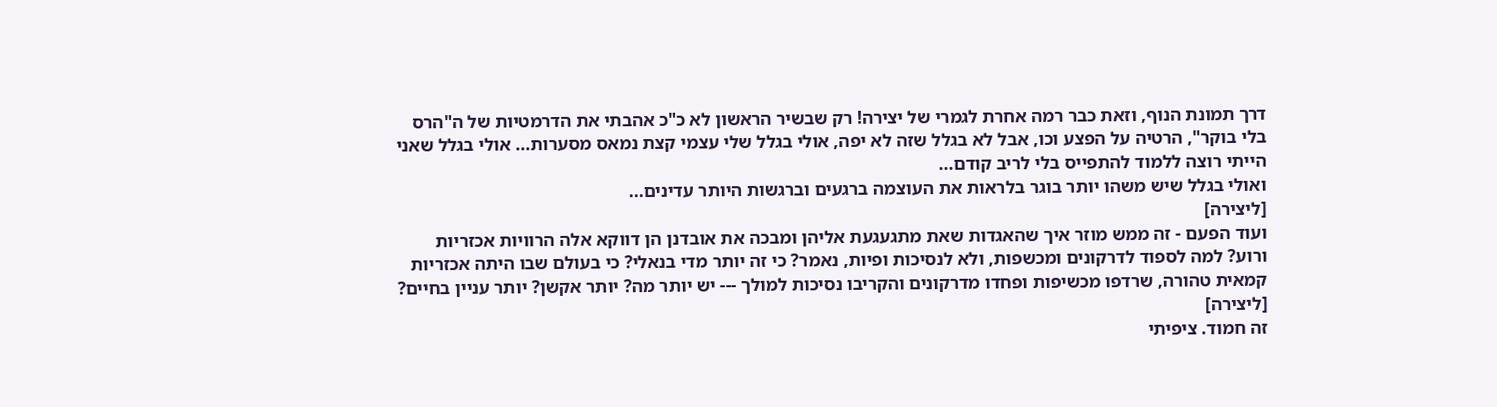דרך תמונת הנוף, וזאת כבר רמה אחרת לגמרי של יצירה! רק שבשיר הראשון לא כ"כ אהבתי את הדרמטיות של ה"הרס בלי בוקר", הרטיה על הפצע וכו, אבל לא בגלל שזה לא יפה, אולי בגלל שלי עצמי קצת נמאס מסערות... אולי בגלל שאני הייתי רוצה ללמוד להתפייס בלי לריב קודם...
ואולי בגלל שיש משהו יותר בוגר בלראות את העוצמה ברגעים וברגשות היותר עדינים...
[ליצירה]
ועוד הפעם - זה ממש מוזר איך שהאגדות שאת מתגעגעת אליהן ומבכה את אובדנן הן דווקא אלה הרוויות אכזריות ורוע? למה לספוד לדרקונים ומכשפות, ולא לנסיכות ופיות, נאמר? כי זה יותר מדי בנאלי? כי בעולם שבו היתה אכזריות קמאית טהורה, שרדפו מכשיפות ופחדו מדרקונים והקריבו נסיכות למולך --- יש יותר מה? יותר אקשן? יותר עניין בחיים?
[ליצירה]
זה חמוד. ציפיתי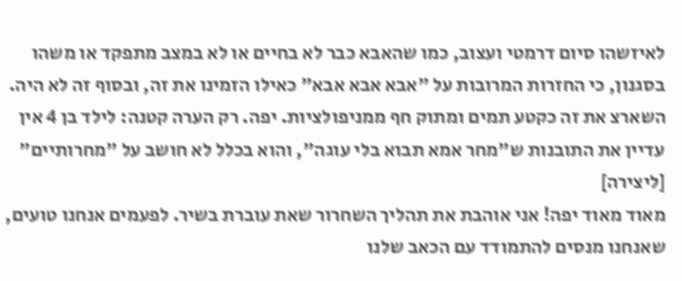לאיזשהו סיום דרמטי ועצוב, כמו שהאבא כבר לא בחיים או לא במצב מתפקד או משהו בסגנון, כי החזרות המרובות על "אבא אבא אבא" כאילו הזמינו את זה, ובסוף זה לא היה. השארצ את זה כקטע תמים ומתוק חף ממניפולציות. יפה. רק הערה קטנה: לילד בן 4 אין עדיין את התובנות ש"מחר אמא תבוא בלי עוגה", והוא בכלל לא חושב על "מחרותיים"
[ליצירה]
מאוד מאוד יפה! אני אוהבת את תהליך השחרור שאת עוברת בשיר. לפעמים אנחנו טועים, שאנחנו מנסים להתמודד עם הכאב שלנו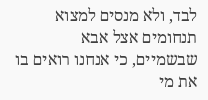לבד, ולא מנסים למצוא תנחומים אצל אבא שבשמיים, כי אנחנו רואים בו את מי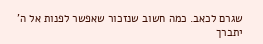שגרם לכאב. כמה חשוב שנזכור שאפשר לפנות אל ה' יתברך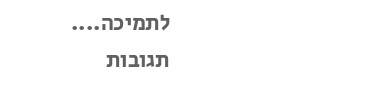לתמיכה....
תגובות